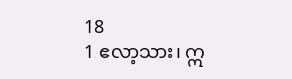18
1 ဧလာ့သား၊ ဣ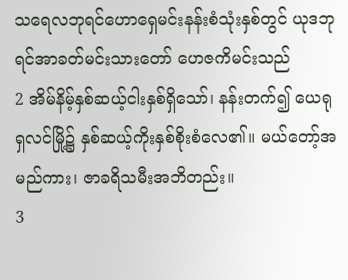သရေလဘုရင်ဟောရှေမင်းနန်းစံသုံးနှစ်တွင် ယုဒဘုရင်အာခတ်မင်းသားတော် ဟေဇကိမင်းသည်
2 အိမ်နိမ့်နှစ်ဆယ့်ငါးနှစ်ရှိသော်၊ နန်းတက်၍ ယေရုရှလင်မြို့၌ နှစ်ဆယ့်ကိုးနှစ်စိုးစံလေ၏။ မယ်တော့်အမည်ကား၊ ဇာခရိသမီးအဘိတည်း။
3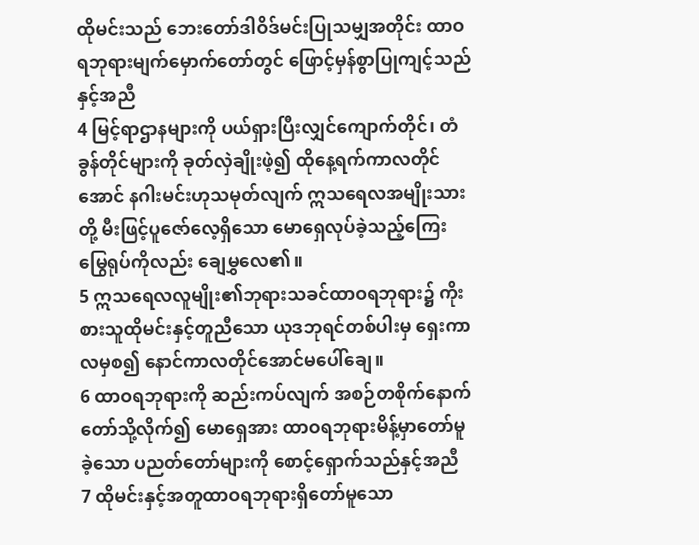ထိုမင်းသည် ဘေးတော်ဒါဝိဒ်မင်းပြုသမျှအတိုင်း ထာဝရဘုရားမျက်မှောက်တော်တွင် ဖြောင့်မှန်စွာပြုကျင့်သည်နှင့်အညီ
4 မြင့်ရာဌာနများကို ပယ်ရှားပြီးလျှင်ကျောက်တိုင်၊ တံခွန်တိုင်များကို ခုတ်လှဲချိုးဖဲ့၍ ထိုနေ့ရက်ကာလတိုင်အောင် နဂါးမင်းဟုသမုတ်လျက် ဣသရေလအမျိုးသားတို့ မီးဖြင့်ပူဇော်လေ့ရှိသော မောရှေလုပ်ခဲ့သည့်ကြေးမြွေရုပ်ကိုလည်း ချေမွှလေ၏။
5 ဣသရေလလူမျိုး၏ဘုရားသခင်ထာဝရဘုရား၌ ကိုးစားသူထိုမင်းနှင့်တူညီသော ယုဒဘုရင်တစ်ပါးမှ ရှေးကာလမှစ၍ နောင်ကာလတိုင်အောင်မပေါ်ချေ။
6 ထာဝရဘုရားကို ဆည်းကပ်လျက် အစဉ်တစိုက်နောက်တော်သို့လိုက်၍ မောရှေအား ထာဝရဘုရားမိန့်မှာတော်မူခဲ့သော ပညတ်တော်များကို စောင့်ရှောက်သည်နှင့်အညီ
7 ထိုမင်းနှင့်အတူထာဝရဘုရားရှိတော်မူသော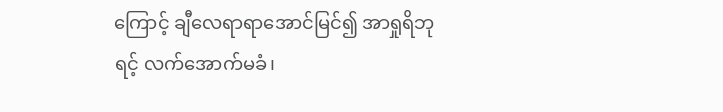ကြောင့် ချီလေရာရာအောင်မြင်၍ အာရှုရိဘုရင့် လက်အောက်မခံ၊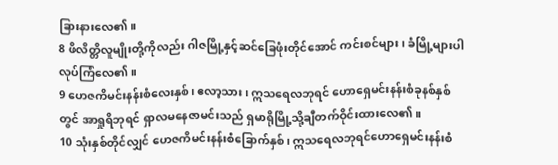ခြားနားလေ၏။
8 ဖိလိတ္တိလူမျိုးတို့ကိုလည်း ဂါဇမြို့နှင့်ဆင်ခြေဖုံးတိုင်အောင် ကင်းစင်များ၊ ခံမြို့များပါ လုပ်ကြံလေ၏။
9 ဟေဇကိမင်းနန်းစံလေးနှစ်၊ ဧလာ့သား၊ ဣသရေလဘုရင် ဟောရှေမင်းနန်းစံခုနစ်နှစ်တွင် အာရှုရိဘုရင် ရှာလမနေဇာမင်းသည် ရှမာရိုမြို့သို့ချီတက်ဝိုင်းထားလေ၏။
10 သုံးနှစ်တိုင်လျှင် ဟေဇကိမင်းနန်းစံခြောက်နှစ်၊ ဣသရေလဘုရင်ဟောရှေမင်းနန်းစံ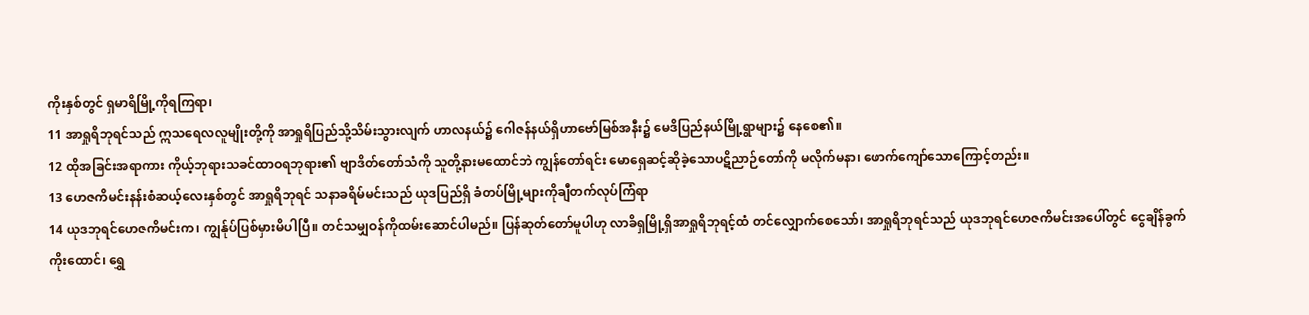ကိုးနှစ်တွင် ရှမာရိမြို့ကိုရကြရာ၊
11 အာရှုရိဘုရင်သည် ဣသရေလလူမျိုးတို့ကို အာရှုရိပြည်သို့သိမ်းသွားလျက် ဟာလနယ်၌ ဂေါဇန်နယ်ရှိဟာဗော်မြစ်အနီး၌ မေဒိပြည်နယ်မြို့ရွာများ၌ နေစေ၏။
12 ထိုအခြင်းအရာကား ကိုယ့်ဘုရားသခင်ထာဝရဘုရား၏ ဗျာဒိတ်တော်သံကို သူတို့နားမထောင်ဘဲ ကျွန်တော်ရင်း မောရှေဆင့်ဆိုခဲ့သောပဋိညာဉ်တော်ကို မလိုက်မနာ၊ ဖောက်ကျော်သောကြောင့်တည်း။
13 ဟေဇကိမင်းနန်းစံဆယ့်လေးနှစ်တွင် အာရှုရိဘုရင် သနာခရိမ်မင်းသည် ယုဒပြည်ရှိ ခံတပ်မြို့များကိုချီတက်လုပ်ကြံရာ
14 ယုဒဘုရင်ဟေဇကိမင်းက၊ ကျွန်ုပ်ပြစ်မှားမိပါပြီ။ တင်သမျှဝန်ကိုထမ်းဆောင်ပါမည်။ ပြန်ဆုတ်တော်မူပါဟု လာခိရှမြို့ရှိအာရှုရိဘုရင့်ထံ တင်လျှောက်စေသော်၊ အာရှုရိဘုရင်သည် ယုဒဘုရင်ဟေဇကိမင်းအပေါ်တွင် ငွေချိန်ခွက်ကိုးထောင်၊ ရွှေ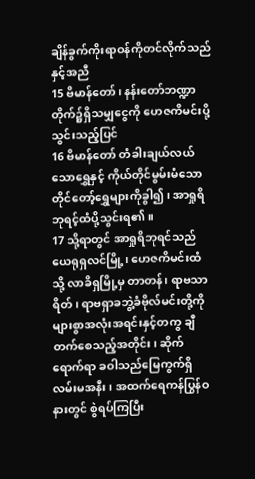ချိန်ခွက်ကိုးရာဝန်ကိုတင်လိုက်သည်နှင့်အညီ
15 ဗိမာန်တော်၊ နန်းတော်ဘဏ္ဍာတိုက်၌ရှိသမျှငွေကို ဟေဇကိမင်းပို့သွင်းသည့်ပြင်
16 ဗိမာန်တော် တံခါးချယ်လယ်သောရွှေနှင့် ကိုယ်တိုင်မွမ်းမံသောတိုင်တော့်ရွှေများကိုခွါ၍၊ အာရှုရိဘုရင့်ထံပို့သွင်းရ၏။
17 သို့ရာတွင် အာရှုရိဘုရင်သည် ယေရုရှလင်မြို့၊ ဟေဇကိမင်းထံသို့ လာခိရှမြို့မှ တာတန်၊ ရာဗသာရိတ်၊ ရာဗရှာခဘွဲ့ခံဗိုလ်မင်းတို့ကို များစွာအလုံးအရင်းနှင့်တကွ ချီတက်စေသည့်အတိုင်း၊ ဆိုက်ရောက်ရာ ခဝါသည်မြေကွက်ရှိ လမ်းမအနီး၊ အထက်ရေကန်ပြွန်ဝနားတွင် စွဲရပ်ကြပြီး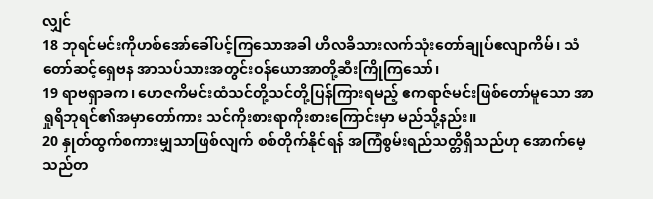လျှင်
18 ဘုရင်မင်းကိုဟစ်အော်ခေါ်ပင့်ကြသောအခါ ဟိလခိသားလက်သုံးတော်ချုပ်ဧလျာကိမ်၊ သံတော်ဆင့်ရှေဗန အာသပ်သားအတွင်းဝန်ယောအာတို့ဆီးကြိုကြသော်၊
19 ရာဗရှာခက၊ ဟေဇကိမင်းထံသင်တို့သင်တို့ပြန်ကြားရမည့် ဧကရာဇ်မင်းဖြစ်တော်မူသော အာရှုရိဘုရင်၏အမှာတော်ကား သင်ကိုးစားရာကိုးစားကြောင်းမှာ မည်သို့နည်း။
20 နှုတ်ထွက်စကားမျှသာဖြစ်လျက် စစ်တိုက်နိုင်ရန် အကြံစွမ်းရည်သတ္တိရှိသည်ဟု အောက်မေ့သည်တ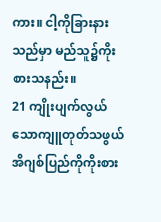ကား။ ငါ့ကိုခြားနားသည်မှာ မည်သူ၌ကိုးစားသနည်း။
21 ကျိုးပျက်လွယ်သောကျူတုတ်သဖွယ်အိဂျစ်ပြည်ကိုကိုးစား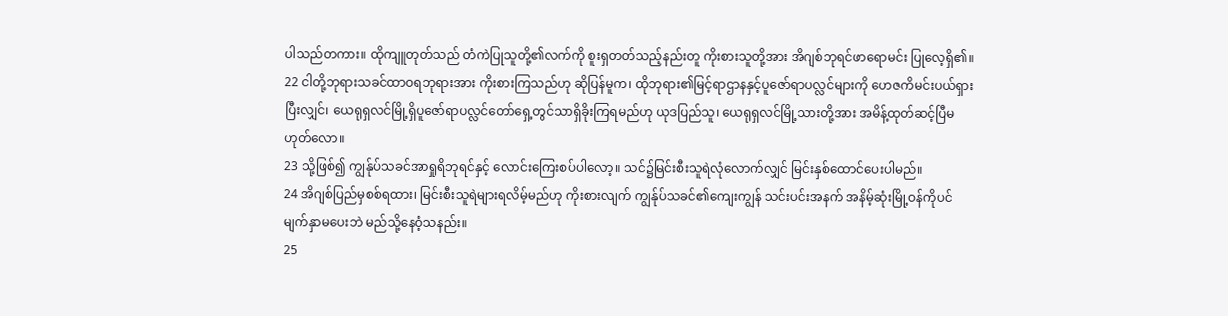ပါသည်တကား။ ထိုကျူတုတ်သည် တံကဲပြုသူတို့၏လက်ကို စူးရှတတ်သည့်နည်းတူ ကိုးစားသူတို့အား အိဂျစ်ဘုရင်ဖာရောမင်း ပြုလေ့ရှိ၏။
22 ငါတို့ဘုရားသခင်ထာဝရဘုရားအား ကိုးစားကြသည်ဟု ဆိုပြန်မူက၊ ထိုဘုရား၏မြင့်ရာဌာနနှင့်ပူဇော်ရာပလ္လင်များကို ဟေဇကိမင်းပယ်ရှားပြီးလျှင်၊ ယေရုရှလင်မြို့ရှိပူဇော်ရာပလ္လင်တော်ရှေ့တွင်သာရှိခိုးကြရမည်ဟု ယုဒပြည်သူ၊ ယေရုရှလင်မြို့သားတို့အား အမိန့်ထုတ်ဆင့်ပြီမဟုတ်လော။
23 သို့ဖြစ်၍ ကျွန်ုပ်သခင်အာရှုရိဘုရင်နှင့် လောင်းကြေးစပ်ပါလော့။ သင်၌မြင်းစီးသူရဲလုံလောက်လျှင် မြင်းနှစ်ထောင်ပေးပါမည်။
24 အိဂျစ်ပြည်မှစစ်ရထား၊ မြင်းစီးသူရဲများရလိမ့်မည်ဟု ကိုးစားလျက် ကျွန်ုပ်သခင်၏ကျေးကျွန် သင်းပင်းအနက် အနိမ့်ဆုံးမြို့ဝန်ကိုပင် မျက်နှာမပေးဘဲ မည်သို့နေဝံ့သနည်း။
25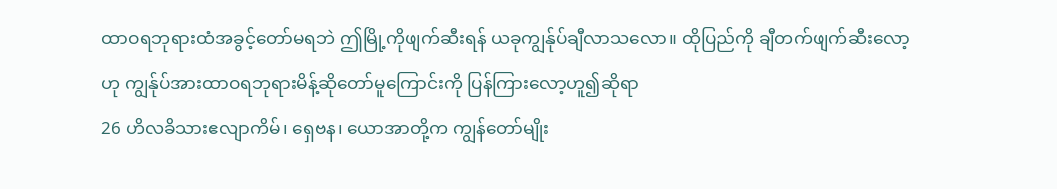ထာဝရဘုရားထံအခွင့်တော်မရဘဲ ဤမြို့ကိုဖျက်ဆီးရန် ယခုကျွန်ုပ်ချီလာသလော။ ထိုပြည်ကို ချီတက်ဖျက်ဆီးလော့ဟု ကျွန်ုပ်အားထာဝရဘုရားမိန့်ဆိုတော်မူကြောင်းကို ပြန်ကြားလော့ဟူ၍ဆိုရာ
26 ဟိလခိသားဧလျာကိမ်၊ ရှေဗန၊ ယောအာတို့က ကျွန်တော်မျိုး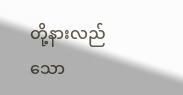တို့နားလည်သော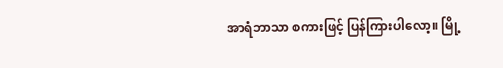အာရံဘာသာ စကားဖြင့် ပြန်ကြားပါလော့။ မြို့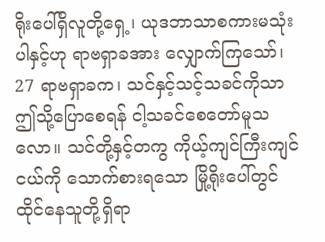ရိုးပေါ်ရှိလူတို့ရှေ့၊ ယုဒဘာသာစကားမသုံးပါနှင့်ဟု ရာဗရှာခအား လျှောက်ကြသော်၊
27 ရာဗရှာခက၊ သင်နှင့်သင့်သခင်ကိုသာ ဤသို့ပြောစေရန် ငါ့သခင်စေတော်မူသလော။ သင်တို့နှင့်တကွ ကိုယ့်ကျင်ကြီးကျင်ငယ်ကို သောက်စားရသော မြို့ရိုးပေါ်တွင်ထိုင်နေသူတို့ရှိရာ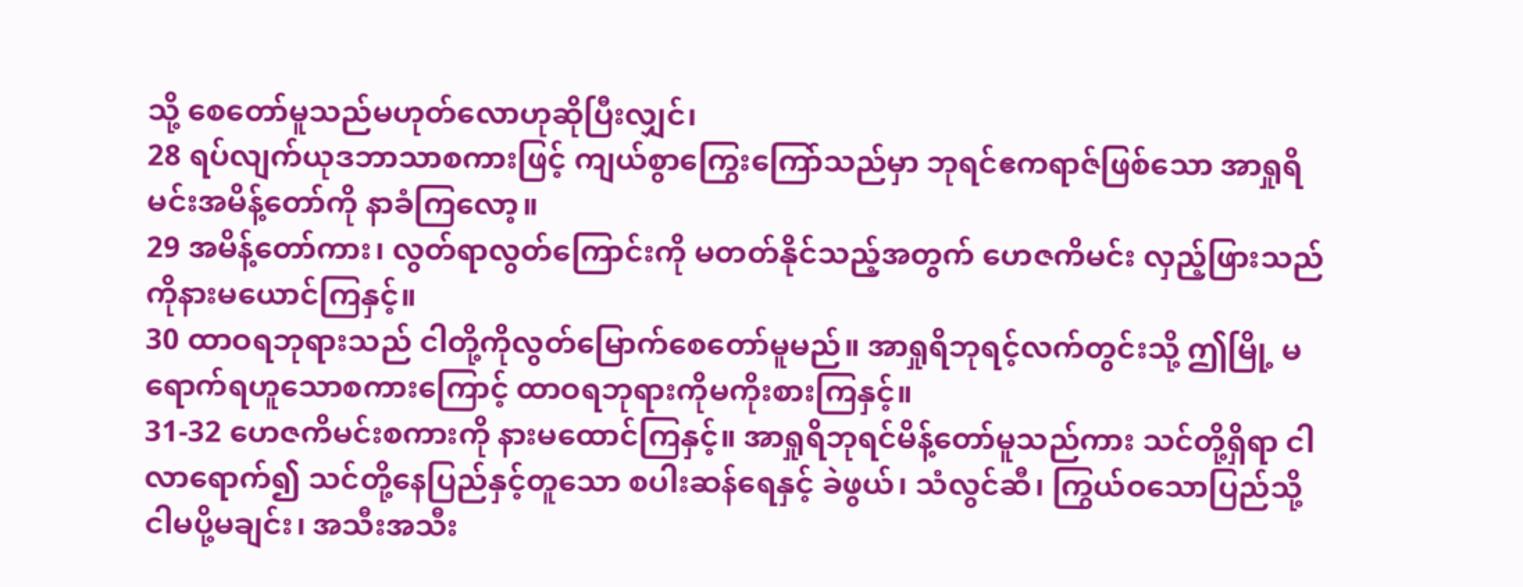သို့ စေတော်မူသည်မဟုတ်လောဟုဆိုပြီးလျှင်၊
28 ရပ်လျက်ယုဒဘာသာစကားဖြင့် ကျယ်စွာကြွေးကြော်သည်မှာ ဘုရင်ဧကရာဇ်ဖြစ်သော အာရှုရိမင်းအမိန့်တော်ကို နာခံကြလော့။
29 အမိန့်တော်ကား၊ လွတ်ရာလွတ်ကြောင်းကို မတတ်နိုင်သည့်အတွက် ဟေဇကိမင်း လှည့်ဖြားသည်ကိုနားမယောင်ကြနှင့်။
30 ထာဝရဘုရားသည် ငါတို့ကိုလွတ်မြောက်စေတော်မူမည်။ အာရှုရိဘုရင့်လက်တွင်းသို့ ဤမြို့ မရောက်ရဟူသောစကားကြောင့် ထာဝရဘုရားကိုမကိုးစားကြနှင့်။
31-32 ဟေဇကိမင်းစကားကို နားမထောင်ကြနှင့်။ အာရှုရိဘုရင်မိန့်တော်မူသည်ကား သင်တို့ရှိရာ ငါလာရောက်၍ သင်တို့နေပြည်နှင့်တူသော စပါးဆန်ရေနှင့် ခဲဖွယ်၊ သံလွင်ဆီ၊ ကြွယ်ဝသောပြည်သို့ ငါမပို့မချင်း၊ အသီးအသီး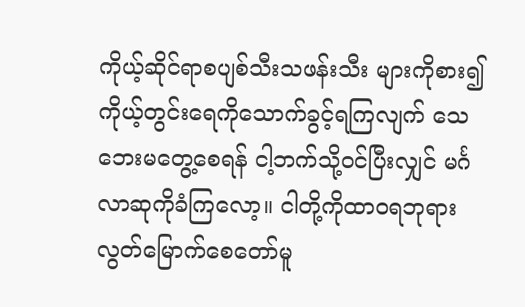ကိုယ့်ဆိုင်ရာစပျစ်သီးသဖန်းသီး များကိုစား၍ ကိုယ့်တွင်းရေကိုသောက်ခွင့်ရကြလျက် သေဘေးမတွေ့စေရန် ငါ့ဘက်သို့ဝင်ပြီးလျှင် မင်္ဂလာဆုကိုခံကြလော့။ ငါတို့ကိုထာဝရဘုရားလွတ်မြောက်စေတော်မူ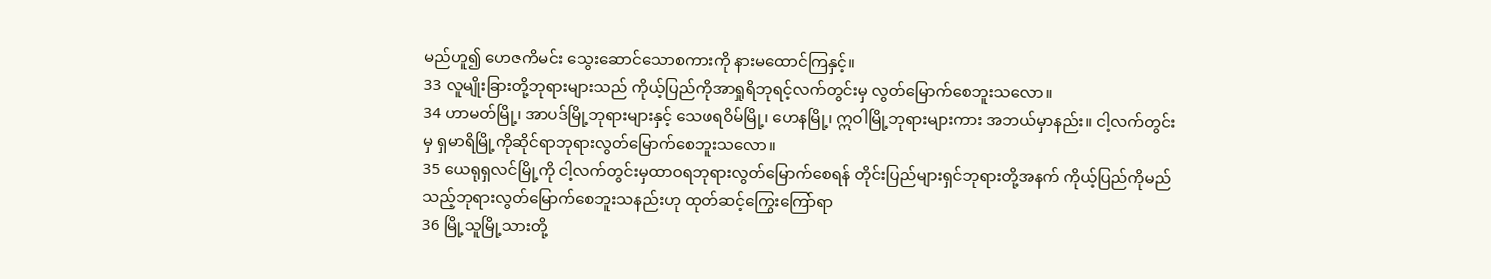မည်ဟူ၍ ဟေဇကိမင်း သွေးဆောင်သောစကားကို နားမထောင်ကြနှင့်။
33 လူမျိုးခြားတို့ဘုရားများသည် ကိုယ့်ပြည်ကိုအာရှုရိဘုရင့်လက်တွင်းမှ လွတ်မြောက်စေဘူးသလော။
34 ဟာမတ်မြို့၊ အာပဒ်မြို့ဘုရားများနှင့် သေဖရဝိမ်မြို့၊ ဟေနမြို့၊ ဣဝါမြို့ဘုရားများကား အဘယ်မှာနည်း။ ငါ့လက်တွင်းမှ ရှမာရိမြို့ကိုဆိုင်ရာဘုရားလွတ်မြောက်စေဘူးသလော။
35 ယေရုရှလင်မြို့ကို ငါ့လက်တွင်းမှထာဝရဘုရားလွတ်မြောက်စေရန် တိုင်းပြည်များရှင်ဘုရားတို့အနက် ကိုယ့်ပြည်ကိုမည်သည့်ဘုရားလွတ်မြောက်စေဘူးသနည်းဟု ထုတ်ဆင့်ကြွေးကြော်ရာ
36 မြို့သူမြို့သားတို့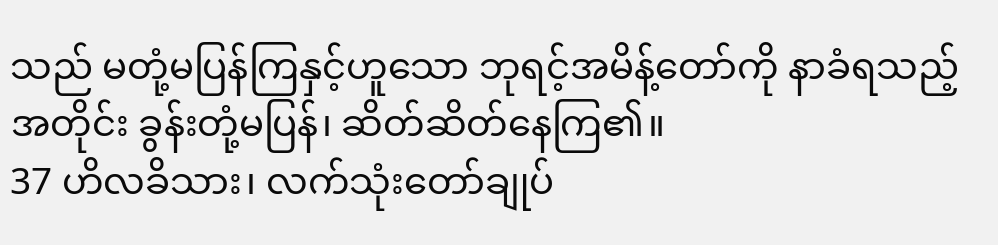သည် မတုံ့မပြန်ကြနှင့်ဟူသော ဘုရင့်အမိန့်တော်ကို နာခံရသည့်အတိုင်း ခွန်းတုံ့မပြန်၊ ဆိတ်ဆိတ်နေကြ၏။
37 ဟိလခိသား၊ လက်သုံးတော်ချုပ်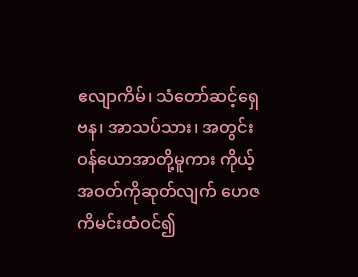ဧလျာကိမ်၊ သံတော်ဆင့်ရှေဗန၊ အာသပ်သား၊ အတွင်းဝန်ယောအာတို့မူကား ကိုယ့်အဝတ်ကိုဆုတ်လျက် ဟေဇကိမင်းထံဝင်၍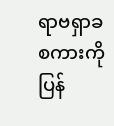ရာဗရှာခစကားကို ပြန်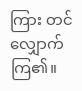ကြား တင်လျှောက်ကြ၏။